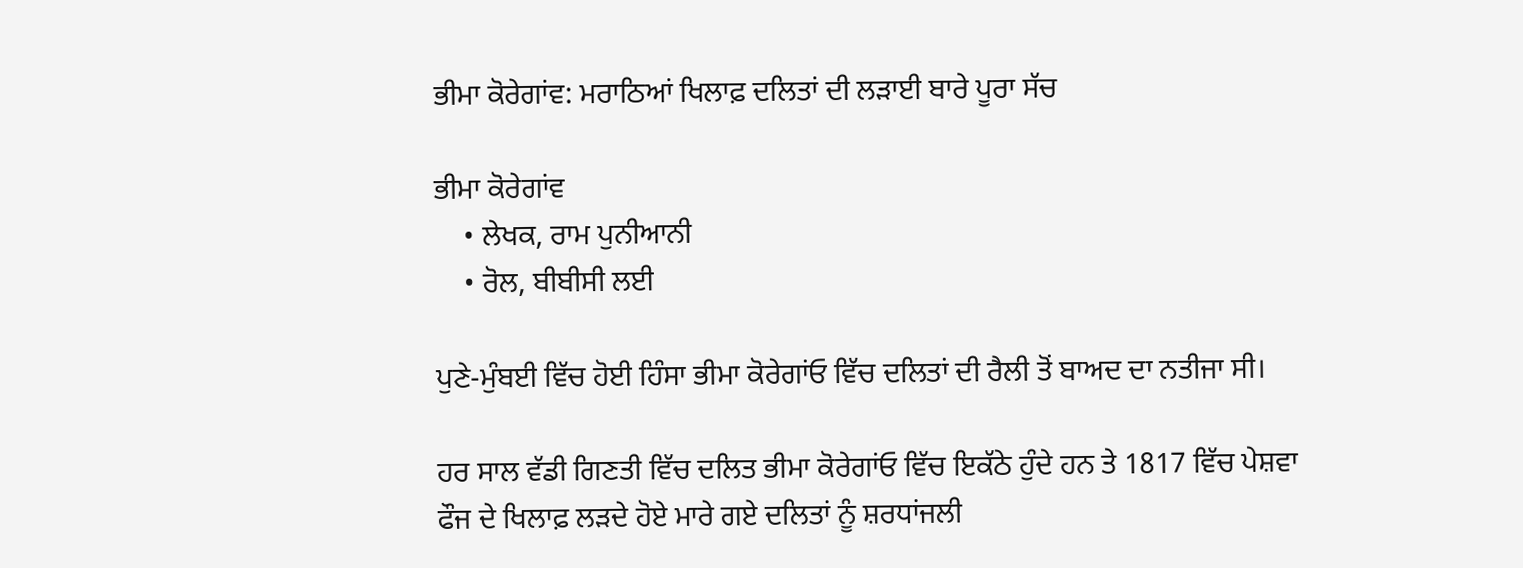ਭੀਮਾ ਕੋਰੇਗਾਂਵ: ਮਰਾਠਿਆਂ ਖਿਲਾਫ਼ ਦਲਿਤਾਂ ਦੀ ਲੜਾਈ ਬਾਰੇ ਪੂਰਾ ਸੱਚ

ਭੀਮਾ ਕੋਰੇਗਾਂਵ
    • ਲੇਖਕ, ਰਾਮ ਪੁਨੀਆਨੀ
    • ਰੋਲ, ਬੀਬੀਸੀ ਲਈ

ਪੁਣੇ-ਮੁੰਬਈ ਵਿੱਚ ਹੋਈ ਹਿੰਸਾ ਭੀਮਾ ਕੋਰੇਗਾਂਓ ਵਿੱਚ ਦਲਿਤਾਂ ਦੀ ਰੈਲੀ ਤੋਂ ਬਾਅਦ ਦਾ ਨਤੀਜਾ ਸੀ।

ਹਰ ਸਾਲ ਵੱਡੀ ਗਿਣਤੀ ਵਿੱਚ ਦਲਿਤ ਭੀਮਾ ਕੋਰੇਗਾਂਓ ਵਿੱਚ ਇਕੱਠੇ ਹੁੰਦੇ ਹਨ ਤੇ 1817 ਵਿੱਚ ਪੇਸ਼ਵਾ ਫੌਜ ਦੇ ਖਿਲਾਫ਼ ਲੜਦੇ ਹੋਏ ਮਾਰੇ ਗਏ ਦਲਿਤਾਂ ਨੂੰ ਸ਼ਰਧਾਂਜਲੀ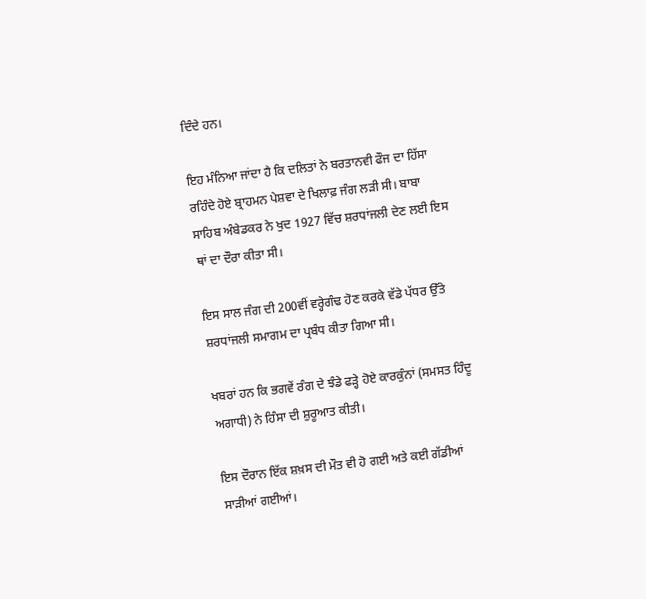ਦਿੰਦੇ ਹਨ।

ਇਹ ਮੰਨਿਆ ਜਾਂਦਾ ਹੈ ਕਿ ਦਲਿਤਾਂ ਨੇ ਬਰਤਾਨਵੀ ਫੌਜ ਦਾ ਹਿੱਸਾ ਰਹਿੰਦੇ ਹੋਏ ਬ੍ਰਾਹਮਨ ਪੇਸ਼ਵਾ ਦੇ ਖਿਲਾਫ਼ ਜੰਗ ਲੜੀ ਸੀ। ਬਾਬਾ ਸਾਹਿਬ ਅੰਬੇਡਕਰ ਨੇ ਖੁਦ 1927 ਵਿੱਚ ਸ਼ਰਧਾਂਜਲੀ ਦੇਣ ਲਈ ਇਸ ਥਾਂ ਦਾ ਦੌਰਾ ਕੀਤਾ ਸੀ।

ਇਸ ਸਾਲ ਜੰਗ ਦੀ 200ਵੀਂ ਵਰ੍ਹੇਗੰਢ ਹੋਣ ਕਰਕੇ ਵੱਡੇ ਪੱਧਰ ਉੱਤੇ ਸ਼ਰਧਾਂਜਲੀ ਸਮਾਗਮ ਦਾ ਪ੍ਰਬੰਧ ਕੀਤਾ ਗਿਆ ਸੀ।

ਖਬਰਾਂ ਹਨ ਕਿ ਭਗਵੇਂ ਰੰਗ ਦੇ ਝੰਡੇ ਫੜ੍ਹੇ ਹੋਏ ਕਾਰਕੁੰਨਾਂ (ਸਮਸਤ ਹਿੰਦੂ ਅਗਾਧੀ) ਨੇ ਹਿੰਸਾ ਦੀ ਸ਼ੁਰੂਆਤ ਕੀਤੀ।

ਇਸ ਦੌਰਾਨ ਇੱਕ ਸ਼ਖ਼ਸ ਦੀ ਮੌਤ ਵੀ ਹੋ ਗਈ ਅਤੇ ਕਈ ਗੱਡੀਆਂ ਸਾੜੀਆਂ ਗਈਆਂ।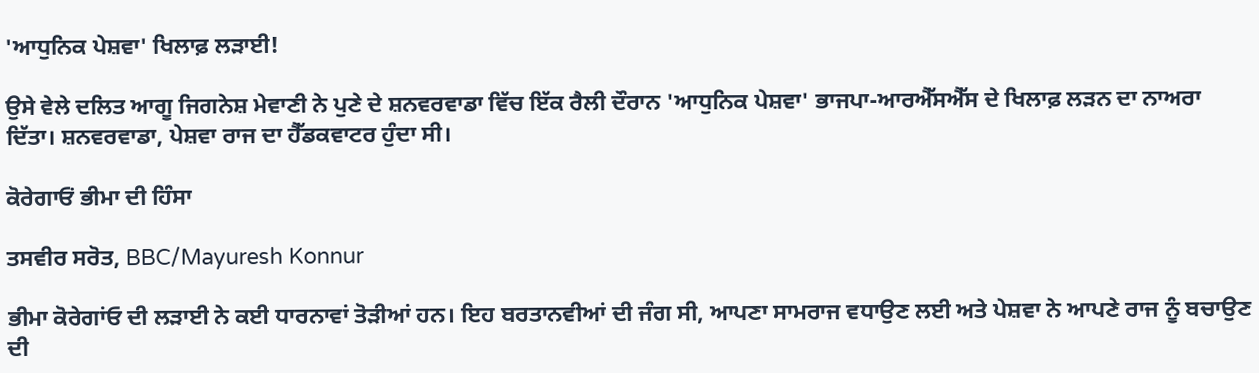'ਆਧੁਨਿਕ ਪੇਸ਼ਵਾ' ਖਿਲਾਫ਼ ਲੜਾਈ!

ਉਸੇ ਵੇਲੇ ਦਲਿਤ ਆਗੂ ਜਿਗਨੇਸ਼ ਮੇਵਾਣੀ ਨੇ ਪੁਣੇ ਦੇ ਸ਼ਨਵਰਵਾਡਾ ਵਿੱਚ ਇੱਕ ਰੈਲੀ ਦੌਰਾਨ 'ਆਧੁਨਿਕ ਪੇਸ਼ਵਾ' ਭਾਜਪਾ-ਆਰਐੱਸਐੱਸ ਦੇ ਖਿਲਾਫ਼ ਲੜਨ ਦਾ ਨਾਅਰਾ ਦਿੱਤਾ। ਸ਼ਨਵਰਵਾਡਾ, ਪੇਸ਼ਵਾ ਰਾਜ ਦਾ ਹੈੱਡਕਵਾਟਰ ਹੁੰਦਾ ਸੀ।

ਕੋਰੇਗਾਓਂ ਭੀਮਾ ਦੀ ਹਿੰਸਾ

ਤਸਵੀਰ ਸਰੋਤ, BBC/Mayuresh Konnur

ਭੀਮਾ ਕੋਰੇਗਾਂਓ ਦੀ ਲੜਾਈ ਨੇ ਕਈ ਧਾਰਨਾਵਾਂ ਤੋੜੀਆਂ ਹਨ। ਇਹ ਬਰਤਾਨਵੀਆਂ ਦੀ ਜੰਗ ਸੀ, ਆਪਣਾ ਸਾਮਰਾਜ ਵਧਾਉਣ ਲਈ ਅਤੇ ਪੇਸ਼ਵਾ ਨੇ ਆਪਣੇ ਰਾਜ ਨੂੰ ਬਚਾਉਣ ਦੀ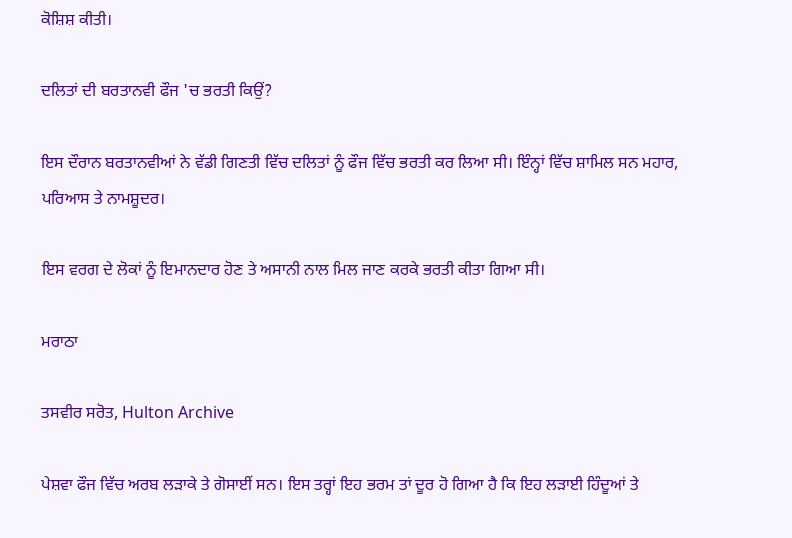ਕੋਸ਼ਿਸ਼ ਕੀਤੀ।

ਦਲਿਤਾਂ ਦੀ ਬਰਤਾਨਵੀ ਫੌਜ 'ਚ ਭਰਤੀ ਕਿਉਂ?

ਇਸ ਦੌਰਾਨ ਬਰਤਾਨਵੀਆਂ ਨੇ ਵੱਡੀ ਗਿਣਤੀ ਵਿੱਚ ਦਲਿਤਾਂ ਨੂੰ ਫੌਜ ਵਿੱਚ ਭਰਤੀ ਕਰ ਲਿਆ ਸੀ। ਇੰਨ੍ਹਾਂ ਵਿੱਚ ਸ਼ਾਮਿਲ ਸਨ ਮਹਾਰ, ਪਰਿਆਸ ਤੇ ਨਾਮਸ਼ੂਦਰ।

ਇਸ ਵਰਗ ਦੇ ਲੋਕਾਂ ਨੂੰ ਇਮਾਨਦਾਰ ਹੋਣ ਤੇ ਅਸਾਨੀ ਨਾਲ ਮਿਲ ਜਾਣ ਕਰਕੇ ਭਰਤੀ ਕੀਤਾ ਗਿਆ ਸੀ।

ਮਰਾਠਾ

ਤਸਵੀਰ ਸਰੋਤ, Hulton Archive

ਪੇਸ਼ਵਾ ਫੌਜ ਵਿੱਚ ਅਰਬ ਲੜਾਕੇ ਤੇ ਗੋਸਾਈਂ ਸਨ। ਇਸ ਤਰ੍ਹਾਂ ਇਹ ਭਰਮ ਤਾਂ ਦੂਰ ਹੋ ਗਿਆ ਹੈ ਕਿ ਇਹ ਲੜਾਈ ਹਿੰਦੂਆਂ ਤੇ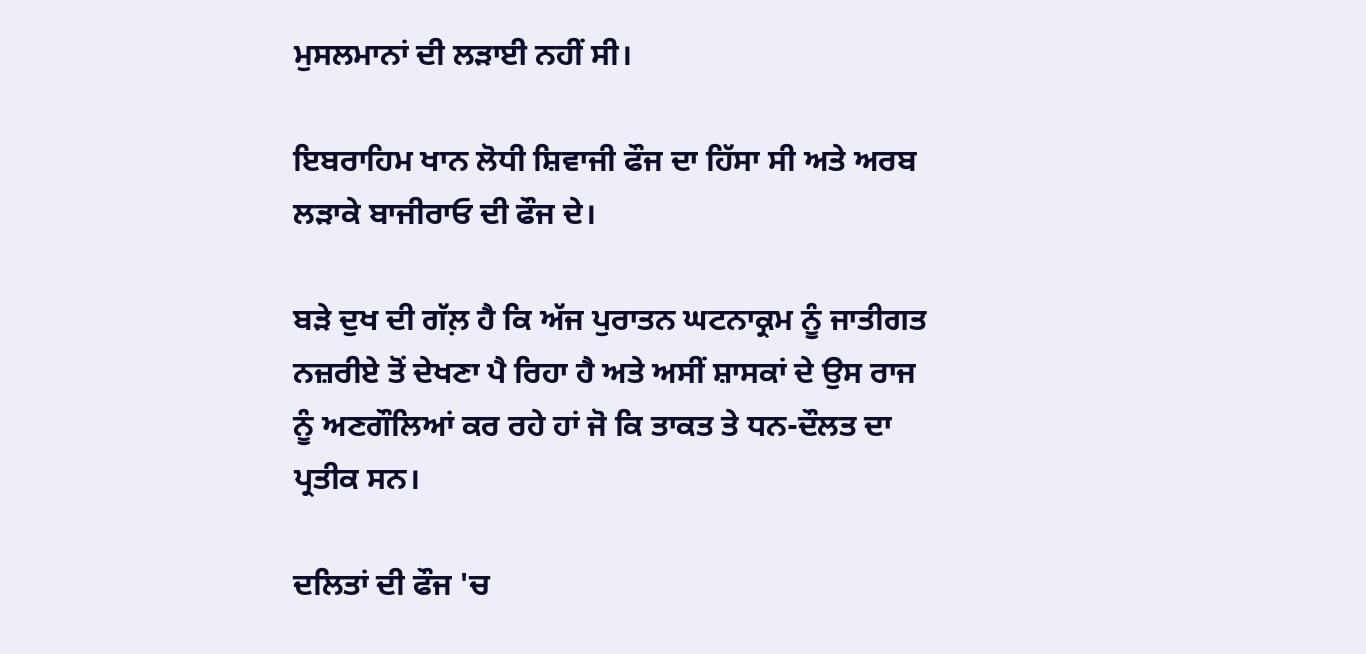ਮੁਸਲਮਾਨਾਂ ਦੀ ਲੜਾਈ ਨਹੀਂ ਸੀ।

ਇਬਰਾਹਿਮ ਖਾਨ ਲੋਧੀ ਸ਼ਿਵਾਜੀ ਫੌਜ ਦਾ ਹਿੱਸਾ ਸੀ ਅਤੇ ਅਰਬ ਲੜਾਕੇ ਬਾਜੀਰਾਓ ਦੀ ਫੌਜ ਦੇ।

ਬੜੇ ਦੁਖ ਦੀ ਗੱਲ਼ ਹੈ ਕਿ ਅੱਜ ਪੁਰਾਤਨ ਘਟਨਾਕ੍ਰਮ ਨੂੰ ਜਾਤੀਗਤ ਨਜ਼ਰੀਏ ਤੋਂ ਦੇਖਣਾ ਪੈ ਰਿਹਾ ਹੈ ਅਤੇ ਅਸੀਂ ਸ਼ਾਸਕਾਂ ਦੇ ਉਸ ਰਾਜ ਨੂੰ ਅਣਗੌਲਿਆਂ ਕਰ ਰਹੇ ਹਾਂ ਜੋ ਕਿ ਤਾਕਤ ਤੇ ਧਨ-ਦੌਲਤ ਦਾ ਪ੍ਰਤੀਕ ਸਨ।

ਦਲਿਤਾਂ ਦੀ ਫੌਜ 'ਚ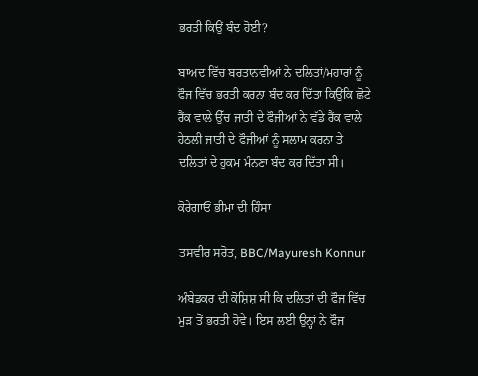ਭਰਤੀ ਕਿਉਂ ਬੰਦ ਹੋਈ?

ਬਾਅਦ ਵਿੱਚ ਬਰਤਾਨਵੀਆਂ ਨੇ ਦਲਿਤਾਂ/ਮਹਾਰਾਂ ਨੂੰ ਫੌਜ ਵਿੱਚ ਭਰਤੀ ਕਰਨਾ ਬੰਦ ਕਰ ਦਿੱਤਾ ਕਿਉਂਕਿ ਛੋਟੇ ਰੈਂਕ ਵਾਲੇ ਉੱਚ ਜਾਤੀ ਦੇ ਫੌਜੀਆਂ ਨੇ ਵੱਡੇ ਰੈਂਕ ਵਾਲੇ ਹੇਠਲੀ ਜਾਤੀ ਦੇ ਫੌਜੀਆਂ ਨੂੰ ਸਲਾਮ ਕਰਨਾ ਤੇ ਦਲਿਤਾਂ ਦੇ ਹੁਕਮ ਮੰਨਣਾ ਬੰਦ ਕਰ ਦਿੱਤਾ ਸੀ।

ਕੋਰੇਗਾਓਂ ਭੀਮਾ ਦੀ ਹਿੰਸਾ

ਤਸਵੀਰ ਸਰੋਤ, BBC/Mayuresh Konnur

ਅੰਬੇਡਕਰ ਦੀ ਕੋਸ਼ਿਸ਼ ਸੀ ਕਿ ਦਲਿਤਾਂ ਦੀ ਫੌਜ ਵਿੱਚ ਮੁੜ ਤੋਂ ਭਰਤੀ ਹੋਵੇ। ਇਸ ਲਈ ਉਨ੍ਹਾਂ ਨੇ ਫੌਜ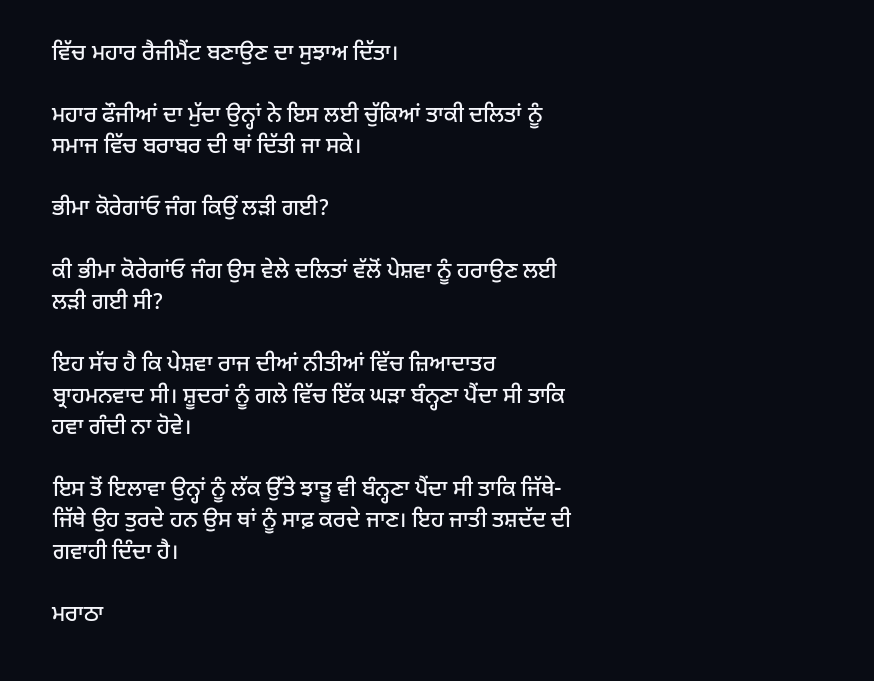ਵਿੱਚ ਮਹਾਰ ਰੈਜੀਮੈਂਟ ਬਣਾਉਣ ਦਾ ਸੁਝਾਅ ਦਿੱਤਾ।

ਮਹਾਰ ਫੌਜੀਆਂ ਦਾ ਮੁੱਦਾ ਉਨ੍ਹਾਂ ਨੇ ਇਸ ਲਈ ਚੁੱਕਿਆਂ ਤਾਕੀ ਦਲਿਤਾਂ ਨੂੰ ਸਮਾਜ ਵਿੱਚ ਬਰਾਬਰ ਦੀ ਥਾਂ ਦਿੱਤੀ ਜਾ ਸਕੇ।

ਭੀਮਾ ਕੋਰੇਗਾਂਓ ਜੰਗ ਕਿਉਂ ਲੜੀ ਗਈ?

ਕੀ ਭੀਮਾ ਕੋਰੇਗਾਂਓ ਜੰਗ ਉਸ ਵੇਲੇ ਦਲਿਤਾਂ ਵੱਲੋਂ ਪੇਸ਼ਵਾ ਨੂੰ ਹਰਾਉਣ ਲਈ ਲੜੀ ਗਈ ਸੀ?

ਇਹ ਸੱਚ ਹੈ ਕਿ ਪੇਸ਼ਵਾ ਰਾਜ ਦੀਆਂ ਨੀਤੀਆਂ ਵਿੱਚ ਜ਼ਿਆਦਾਤਰ ਬ੍ਰਾਹਮਨਵਾਦ ਸੀ। ਸ਼ੂਦਰਾਂ ਨੂੰ ਗਲੇ ਵਿੱਚ ਇੱਕ ਘੜਾ ਬੰਨ੍ਹਣਾ ਪੈਂਦਾ ਸੀ ਤਾਕਿ ਹਵਾ ਗੰਦੀ ਨਾ ਹੋਵੇ।

ਇਸ ਤੋਂ ਇਲਾਵਾ ਉਨ੍ਹਾਂ ਨੂੰ ਲੱਕ ਉੱਤੇ ਝਾੜੂ ਵੀ ਬੰਨ੍ਹਣਾ ਪੈਂਦਾ ਸੀ ਤਾਕਿ ਜਿੱਥੇ-ਜਿੱਥੇ ਉਹ ਤੁਰਦੇ ਹਨ ਉਸ ਥਾਂ ਨੂੰ ਸਾਫ਼ ਕਰਦੇ ਜਾਣ। ਇਹ ਜਾਤੀ ਤਸ਼ਦੱਦ ਦੀ ਗਵਾਹੀ ਦਿੰਦਾ ਹੈ।

ਮਰਾਠਾ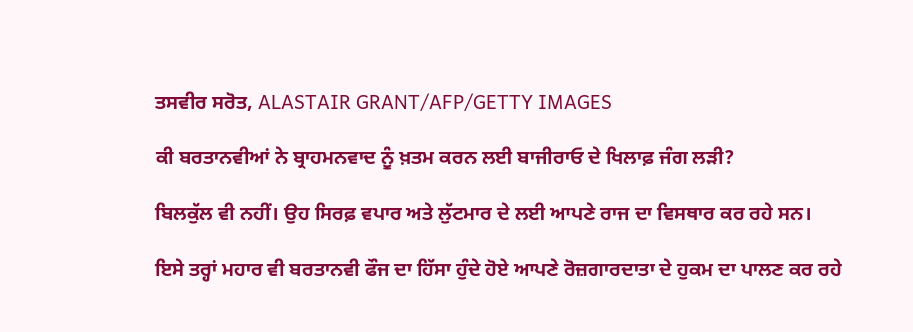ਤਸਵੀਰ ਸਰੋਤ, ALASTAIR GRANT/AFP/GETTY IMAGES

ਕੀ ਬਰਤਾਨਵੀਆਂ ਨੇ ਬ੍ਰਾਹਮਨਵਾਦ ਨੂੰ ਖ਼ਤਮ ਕਰਨ ਲਈ ਬਾਜੀਰਾਓ ਦੇ ਖਿਲਾਫ਼ ਜੰਗ ਲੜੀ?

ਬਿਲਕੁੱਲ ਵੀ ਨਹੀਂ। ਉਹ ਸਿਰਫ਼ ਵਪਾਰ ਅਤੇ ਲੁੱਟਮਾਰ ਦੇ ਲਈ ਆਪਣੇ ਰਾਜ ਦਾ ਵਿਸਥਾਰ ਕਰ ਰਹੇ ਸਨ।

ਇਸੇ ਤਰ੍ਹਾਂ ਮਹਾਰ ਵੀ ਬਰਤਾਨਵੀ ਫੌਜ ਦਾ ਹਿੱਸਾ ਹੁੰਦੇ ਹੋਏ ਆਪਣੇ ਰੋਜ਼ਗਾਰਦਾਤਾ ਦੇ ਹੁਕਮ ਦਾ ਪਾਲਣ ਕਰ ਰਹੇ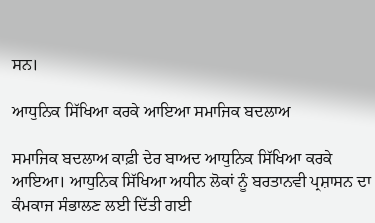ਸਨ।

ਆਧੁਨਿਕ ਸਿੱਖਿਆ ਕਰਕੇ ਆਇਆ ਸਮਾਜਿਕ ਬਦਲਾਅ

ਸਮਾਜਿਕ ਬਦਲਾਅ ਕਾਫ਼ੀ ਦੇਰ ਬਾਅਦ ਆਧੁਨਿਕ ਸਿੱਖਿਆ ਕਰਕੇ ਆਇਆ। ਆਧੁਨਿਕ ਸਿੱਖਿਆ ਅਧੀਨ ਲੋਕਾਂ ਨੂੰ ਬਰਤਾਨਵੀ ਪ੍ਰਸ਼ਾਸਨ ਦਾ ਕੰਮਕਾਜ ਸੰਭਾਲਣ ਲਈ ਦਿੱਤੀ ਗਈ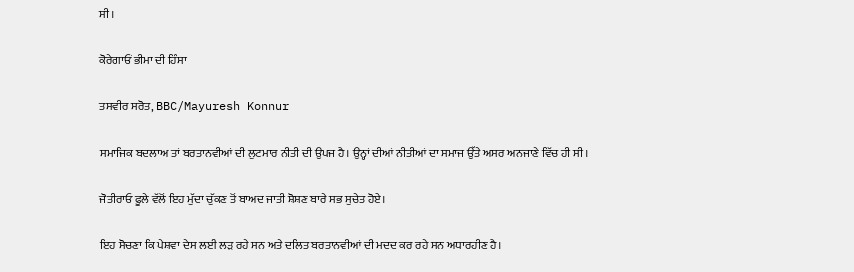ਸੀ।

ਕੋਰੇਗਾਓਂ ਭੀਮਾ ਦੀ ਹਿੰਸਾ

ਤਸਵੀਰ ਸਰੋਤ, BBC/Mayuresh Konnur

ਸਮਾਜਿਕ ਬਦਲਾਅ ਤਾਂ ਬਰਤਾਨਵੀਆਂ ਦੀ ਲੁਟਮਾਰ ਨੀਤੀ ਦੀ ਉਪਜ ਹੈ। ਉਨ੍ਹਾਂ ਦੀਆਂ ਨੀਤੀਆਂ ਦਾ ਸਮਾਜ ਉੱਤੇ ਅਸਰ ਅਨਜਾਣੇ ਵਿੱਚ ਹੀ ਸੀ।

ਜੋਤੀਰਾਓ ਫੂਲੇ ਵੱਲੋਂ ਇਹ ਮੁੱਦਾ ਚੁੱਕਣ ਤੋਂ ਬਾਅਦ ਜਾਤੀ ਸ਼ੋਸ਼ਣ ਬਾਰੇ ਸਭ ਸੁਚੇਤ ਹੋਏ।

ਇਹ ਸੋਚਣਾ ਕਿ ਪੇਸ਼ਵਾ ਦੇਸ ਲਈ ਲੜ ਰਹੇ ਸਨ ਅਤੇ ਦਲਿਤ ਬਰਤਾਨਵੀਆਂ ਦੀ ਮਦਦ ਕਰ ਰਹੇ ਸਨ ਅਧਾਰਹੀਣ ਹੈ।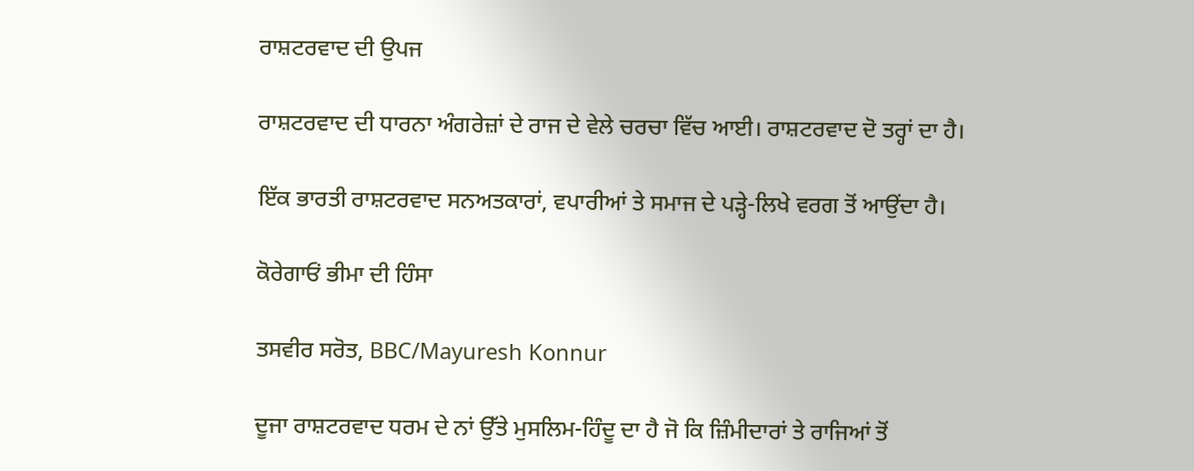ਰਾਸ਼ਟਰਵਾਦ ਦੀ ਉਪਜ

ਰਾਸ਼ਟਰਵਾਦ ਦੀ ਧਾਰਨਾ ਅੰਗਰੇਜ਼ਾਂ ਦੇ ਰਾਜ ਦੇ ਵੇਲੇ ਚਰਚਾ ਵਿੱਚ ਆਈ। ਰਾਸ਼ਟਰਵਾਦ ਦੋ ਤਰ੍ਹਾਂ ਦਾ ਹੈ।

ਇੱਕ ਭਾਰਤੀ ਰਾਸ਼ਟਰਵਾਦ ਸਨਅਤਕਾਰਾਂ, ਵਪਾਰੀਆਂ ਤੇ ਸਮਾਜ ਦੇ ਪੜ੍ਹੇ-ਲਿਖੇ ਵਰਗ ਤੋਂ ਆਉਂਦਾ ਹੈ।

ਕੋਰੇਗਾਓਂ ਭੀਮਾ ਦੀ ਹਿੰਸਾ

ਤਸਵੀਰ ਸਰੋਤ, BBC/Mayuresh Konnur

ਦੂਜਾ ਰਾਸ਼ਟਰਵਾਦ ਧਰਮ ਦੇ ਨਾਂ ਉੱਤੇ ਮੁਸਲਿਮ-ਹਿੰਦੂ ਦਾ ਹੈ ਜੋ ਕਿ ਜ਼ਿੰਮੀਦਾਰਾਂ ਤੇ ਰਾਜਿਆਂ ਤੋਂ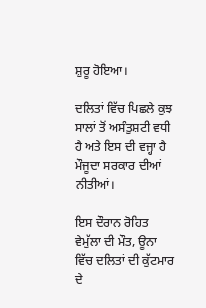ਸ਼ੁਰੂ ਹੋਇਆ।

ਦਲਿਤਾਂ ਵਿੱਚ ਪਿਛਲੇ ਕੁਝ ਸਾਲਾਂ ਤੋਂ ਅਸੰਤੁਸ਼ਟੀ ਵਧੀ ਹੈ ਅਤੇ ਇਸ ਦੀ ਵਜ੍ਹਾ ਹੈ ਮੌਜੂਦਾ ਸਰਕਾਰ ਦੀਆਂ ਨੀਤੀਆਂ।

ਇਸ ਦੌਰਾਨ ਰੋਹਿਤ ਵੇਮੁੱਲਾ ਦੀ ਮੌਤ, ਊਨਾ ਵਿੱਚ ਦਲਿਤਾਂ ਦੀ ਕੁੱਟਮਾਰ ਦੇ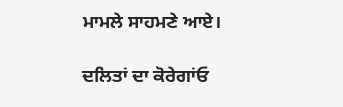ਮਾਮਲੇ ਸਾਹਮਣੇ ਆਏ।

ਦਲਿਤਾਂ ਦਾ ਕੋਰੇਗਾਂਓ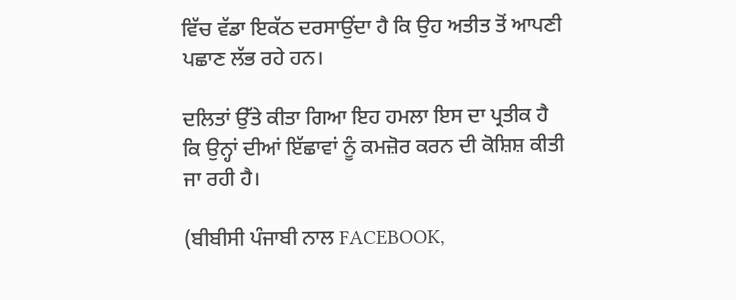ਵਿੱਚ ਵੱਡਾ ਇਕੱਠ ਦਰਸਾਉਂਦਾ ਹੈ ਕਿ ਉਹ ਅਤੀਤ ਤੋਂ ਆਪਣੀ ਪਛਾਣ ਲੱਭ ਰਹੇ ਹਨ।

ਦਲਿਤਾਂ ਉੱਤੇ ਕੀਤਾ ਗਿਆ ਇਹ ਹਮਲਾ ਇਸ ਦਾ ਪ੍ਰਤੀਕ ਹੈ ਕਿ ਉਨ੍ਹਾਂ ਦੀਆਂ ਇੱਛਾਵਾਂ ਨੂੰ ਕਮਜ਼ੋਰ ਕਰਨ ਦੀ ਕੋਸ਼ਿਸ਼ ਕੀਤੀ ਜਾ ਰਹੀ ਹੈ।

(ਬੀਬੀਸੀ ਪੰਜਾਬੀ ਨਾਲ FACEBOOK,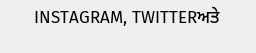INSTAGRAM, TWITTERਅਤੇ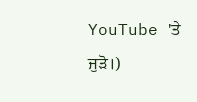YouTube 'ਤੇ ਜੁੜੋ।)